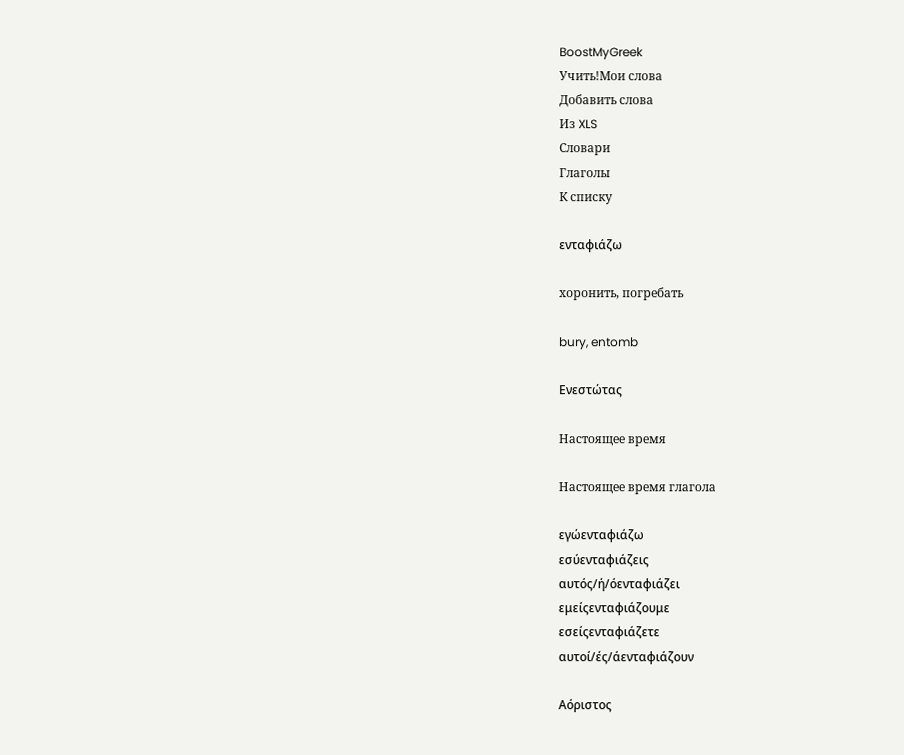BoostMyGreek
Учить!Мои слова
Добавить слова
Из XLS
Словари
Глаголы
К списку

ενταφιάζω

хоронить, погребать

bury, entomb

Ενεστώτας

Настоящее время

Настоящее время глагола

εγώενταφιάζω
εσύενταφιάζεις
αυτός/ή/όενταφιάζει
εμείςενταφιάζουμε
εσείςενταφιάζετε
αυτοί/ές/άενταφιάζουν

Αόριστος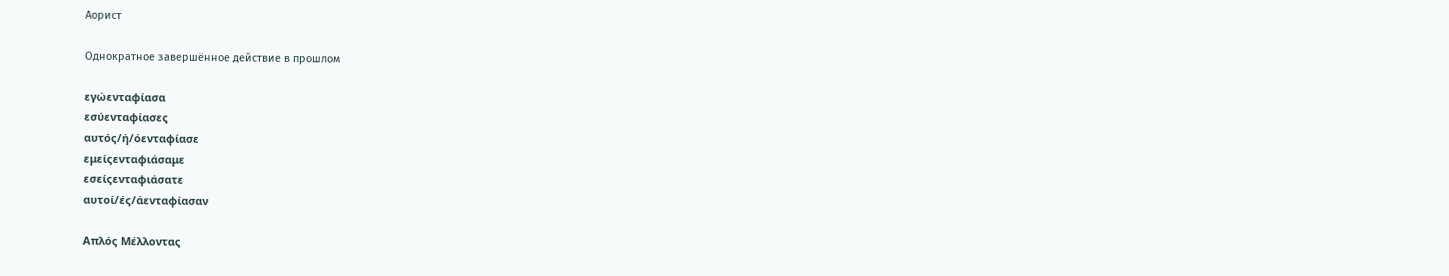Аорист

Однократное завершённое действие в прошлом

εγώενταφίασα
εσύενταφίασες
αυτός/ή/όενταφίασε
εμείςενταφιάσαμε
εσείςενταφιάσατε
αυτοί/ές/άενταφίασαν

Απλός Μέλλοντας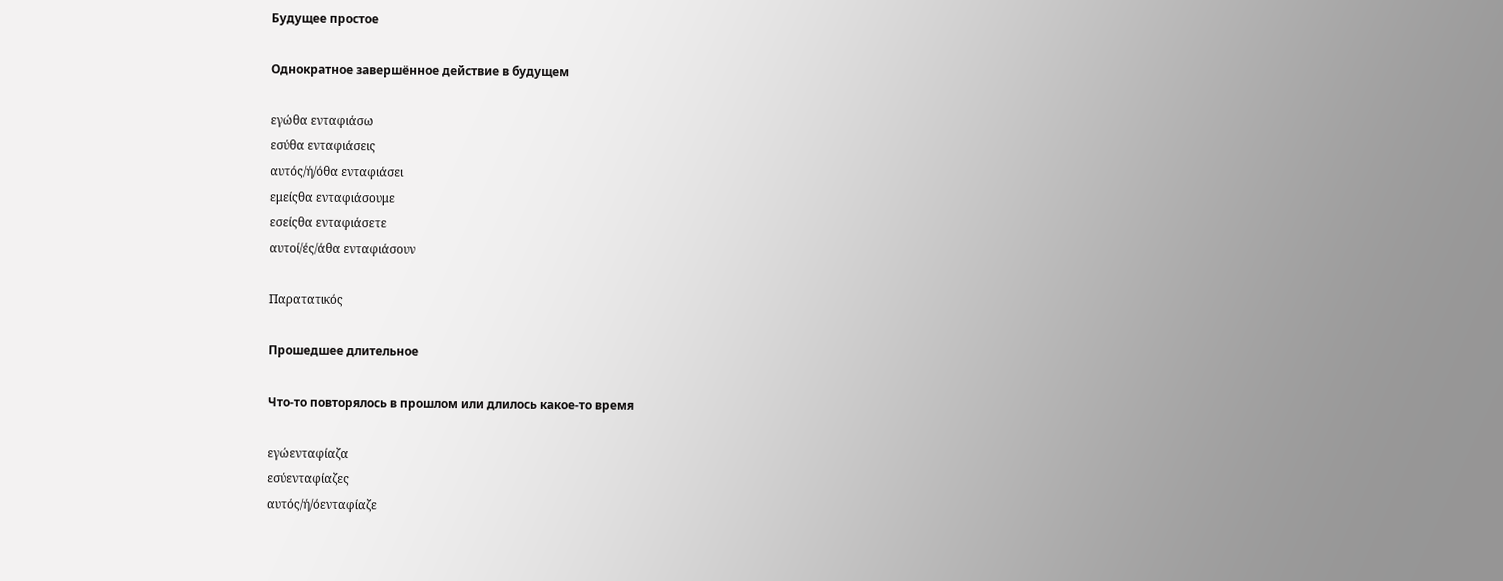Будущее простое

Однократное завершённое действие в будущем

εγώθα ενταφιάσω
εσύθα ενταφιάσεις
αυτός/ή/όθα ενταφιάσει
εμείςθα ενταφιάσουμε
εσείςθα ενταφιάσετε
αυτοί/ές/άθα ενταφιάσουν

Παρατατικός

Прошедшее длительное

Что-то повторялось в прошлом или длилось какое-то время

εγώενταφίαζα
εσύενταφίαζες
αυτός/ή/όενταφίαζε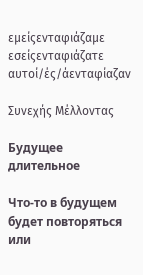εμείςενταφιάζαμε
εσείςενταφιάζατε
αυτοί/ές/άενταφίαζαν

Συνεχής Μέλλοντας

Будущее длительное

Что-то в будущем будет повторяться или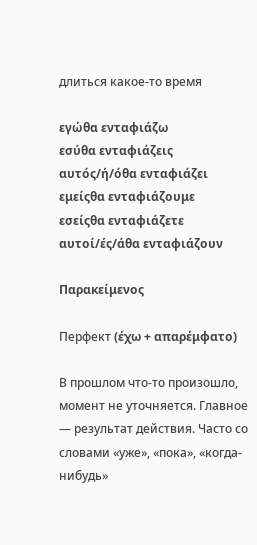длиться какое-то время

εγώθα ενταφιάζω
εσύθα ενταφιάζεις
αυτός/ή/όθα ενταφιάζει
εμείςθα ενταφιάζουμε
εσείςθα ενταφιάζετε
αυτοί/ές/άθα ενταφιάζουν

Παρακείμενος

Перфект (έχω + απαρέμφατο)

В прошлом что-то произошло, момент не уточняется. Главное — результат действия. Часто со словами «уже», «пока», «когда-нибудь»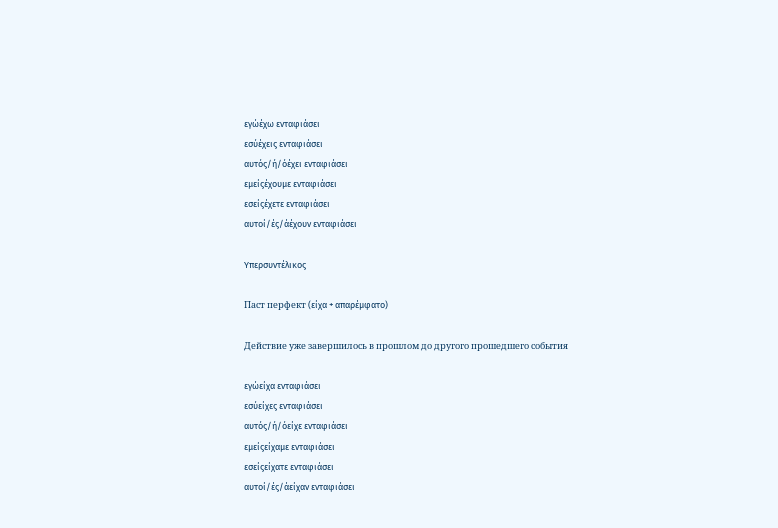εγώέχω ενταφιάσει
εσύέχεις ενταφιάσει
αυτός/ή/όέχει ενταφιάσει
εμείςέχουμε ενταφιάσει
εσείςέχετε ενταφιάσει
αυτοί/ές/άέχουν ενταφιάσει

Υπερσυντέλικος

Паст перфект (είχα + απαρέμφατο)

Действие уже завершилось в прошлом до другого прошедшего события

εγώείχα ενταφιάσει
εσύείχες ενταφιάσει
αυτός/ή/όείχε ενταφιάσει
εμείςείχαμε ενταφιάσει
εσείςείχατε ενταφιάσει
αυτοί/ές/άείχαν ενταφιάσει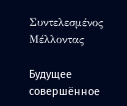Συντελεσμένος Μέλλοντας

Будущее совершённое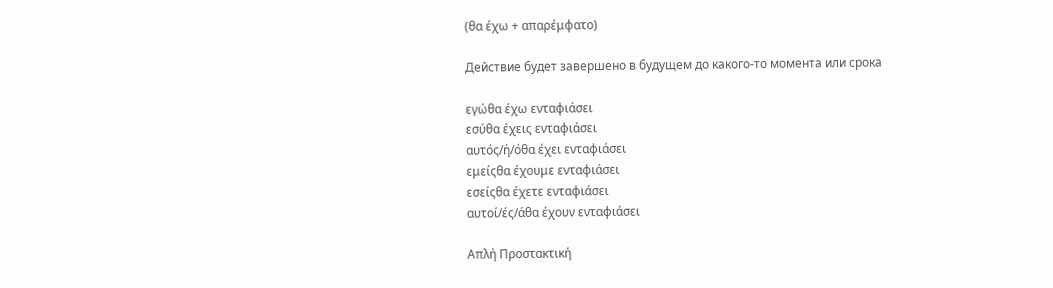(θα έχω + απαρέμφατο)

Действие будет завершено в будущем до какого-то момента или срока

εγώθα έχω ενταφιάσει
εσύθα έχεις ενταφιάσει
αυτός/ή/όθα έχει ενταφιάσει
εμείςθα έχουμε ενταφιάσει
εσείςθα έχετε ενταφιάσει
αυτοί/ές/άθα έχουν ενταφιάσει

Απλή Προστακτική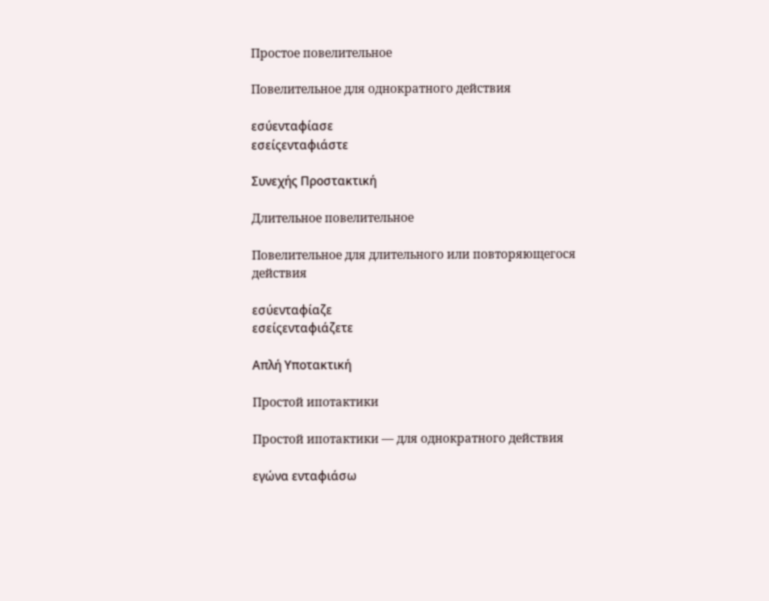Простое повелительное

Повелительное для однократного действия

εσύενταφίασε
εσείςενταφιάστε

Συνεχής Προστακτική

Длительное повелительное

Повелительное для длительного или повторяющегося действия

εσύενταφίαζε
εσείςενταφιάζετε

Απλή Υποτακτική

Простой ипотактики

Простой ипотактики — для однократного действия

εγώνα ενταφιάσω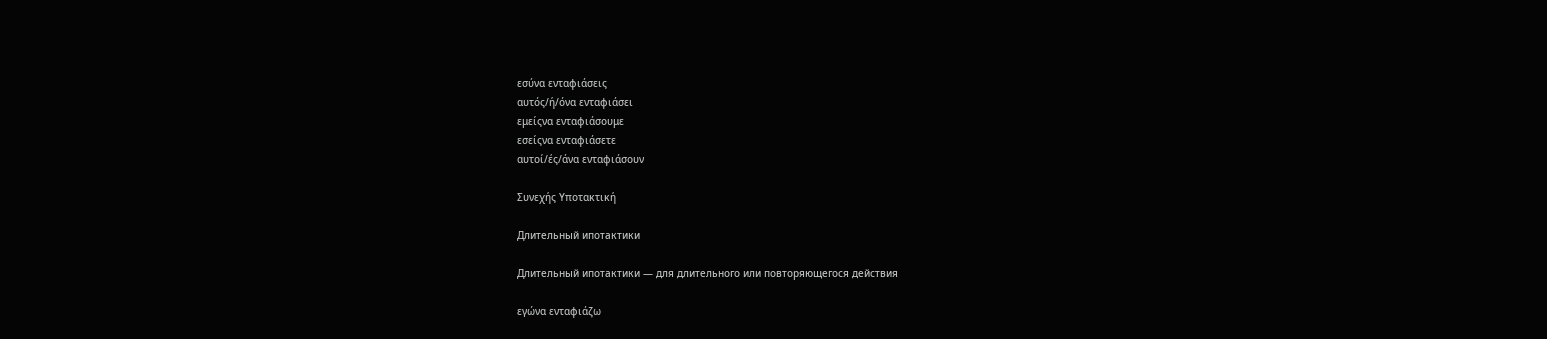εσύνα ενταφιάσεις
αυτός/ή/όνα ενταφιάσει
εμείςνα ενταφιάσουμε
εσείςνα ενταφιάσετε
αυτοί/ές/άνα ενταφιάσουν

Συνεχής Υποτακτική

Длительный ипотактики

Длительный ипотактики — для длительного или повторяющегося действия

εγώνα ενταφιάζω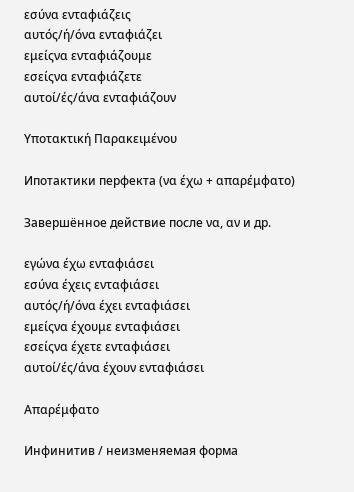εσύνα ενταφιάζεις
αυτός/ή/όνα ενταφιάζει
εμείςνα ενταφιάζουμε
εσείςνα ενταφιάζετε
αυτοί/ές/άνα ενταφιάζουν

Υποτακτική Παρακειμένου

Ипотактики перфекта (να έχω + απαρέμφατο)

Завершённое действие после να, αν и др.

εγώνα έχω ενταφιάσει
εσύνα έχεις ενταφιάσει
αυτός/ή/όνα έχει ενταφιάσει
εμείςνα έχουμε ενταφιάσει
εσείςνα έχετε ενταφιάσει
αυτοί/ές/άνα έχουν ενταφιάσει

Απαρέμφατο

Инфинитив / неизменяемая форма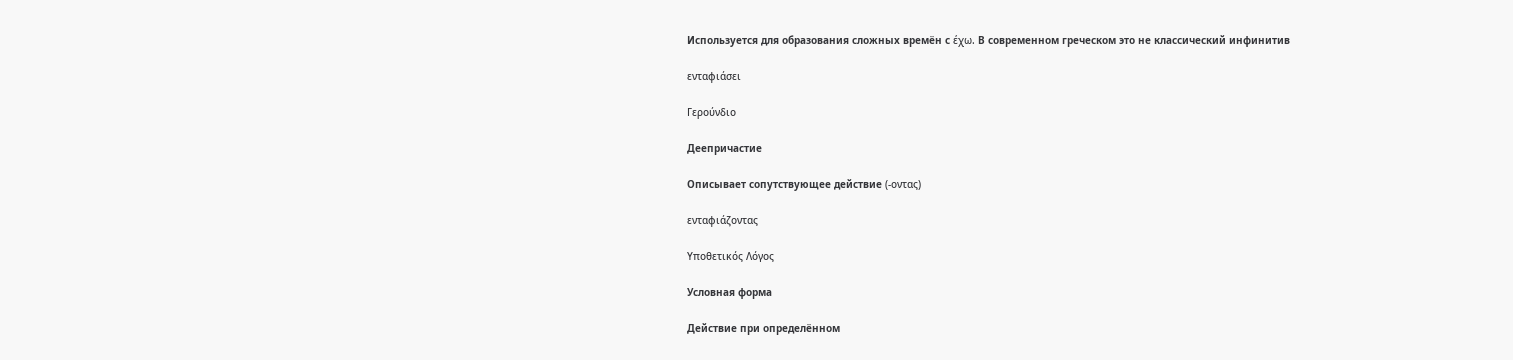Используется для образования сложных времён с έχω. В современном греческом это не классический инфинитив

ενταφιάσει

Γερούνδιο

Деепричастие

Описывает сопутствующее действие (-οντας)

ενταφιάζοντας

Υποθετικός Λόγος

Условная форма

Действие при определённом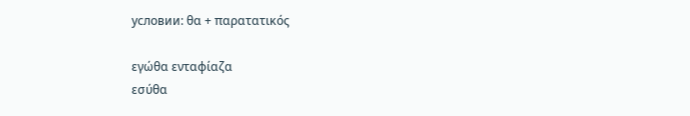условии: θα + παρατατικός

εγώθα ενταφίαζα
εσύθα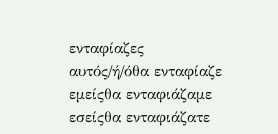ενταφίαζες
αυτός/ή/όθα ενταφίαζε
εμείςθα ενταφιάζαμε
εσείςθα ενταφιάζατε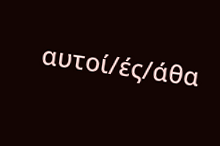αυτοί/ές/άθα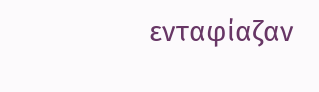ενταφίαζαν